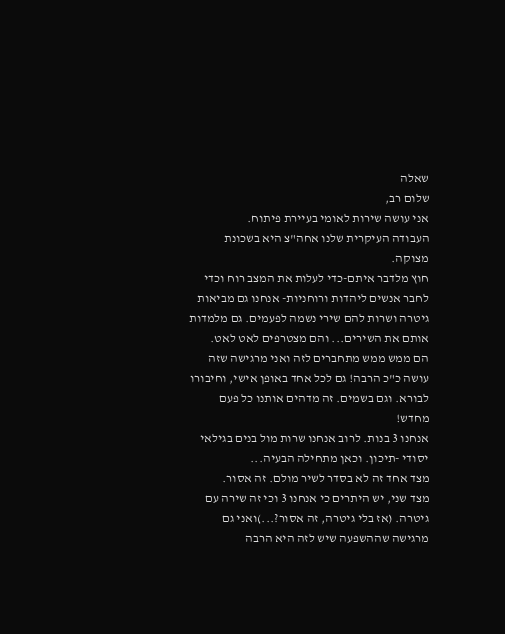שאלה
שלום רב,
אני עושה שירות לאומי בעיירת פיתוח.
העבודה העיקרית שלנו אחה"צ היא בשכונת מצוקה.
חוץ מלדבר איתם-כדי לעלות את המצב רוח וכדי לחבר אנשים ליהדות ורוחניות- אנחנו גם מביאות גיטרה ושרות להם שירי נשמה לפעמים. גם מלמדות אותם את השירים... והם מצטרפים לאט לאט.
הם ממש ממש מתחברים לזה ואני מרגישה שזה עושה כ"כ הרבה! גם לכל אחד באופן אישי, וחיבורו לבורא. וגם בשמים. זה מדהים אותנו כל פעם מחדש!
אנחנו 3 בנות. לרוב אנחנו שרות מול בנים בגילאי יסודי -תיכון. וכאן מתחילה הבעיה...
מצד אחד זה לא בסדר לשיר מולם. זה אסור.
מצד שני, יש היתרים כי אנחנו 3 וכי זה שירה עם גיטרה. (אז בלי גיטרה, זה אסור?...)ואני גם מרגישה שההשפעה שיש לזה היא הרבה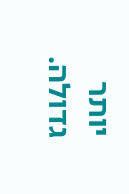יותר גדולה.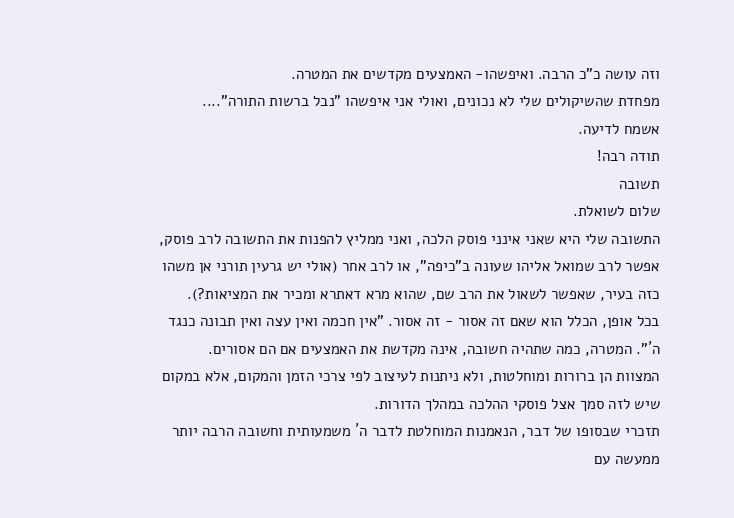וזה עושה כ"כ הרבה. ואיפשהו- האמצעים מקדשים את המטרה.
מפחדת שהשיקולים שלי לא נכונים, ואולי אני איפשהו "נבל ברשות התורה"....
אשמח לדיעה.
תודה רבה!
תשובה
שלום לשואלת.
התשובה שלי היא שאני אינני פוסק הלכה, ואני ממליץ להפנות את התשובה לרב פוסק, אפשר לרב שמואל אליהו שעונה ב"כיפה", או לרב אחר (אולי יש גרעין תורני אן משהו כזה בעיר, שאפשר לשאול את הרב שם, שהוא מרא דאתרא ומכיר את המציאות?).
בכל אופן, הכלל הוא שאם זה אסור - זה אסור. "אין חכמה ואין עצה ואין תבונה כנגד ה´". המטרה, כמה שתהיה חשובה, אינה מקדשת את האמצעים אם הם אסורים.
המצוות הן ברורות ומוחלטות, ולא ניתנות לעיצוב לפי צרכי הזמן והמקום, אלא במקום שיש לזה סמך אצל פוסקי ההלכה במהלך הדורות.
תזכרי שבסופו של דבר, הנאמנות המוחלטת לדבר ה´ משמעותית וחשובה הרבה יותר ממעשה עם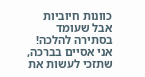כוונות חיוביות אבל שעומד בסתירה להלכה!
אני אסיים בברכה, שתזכי לעשות את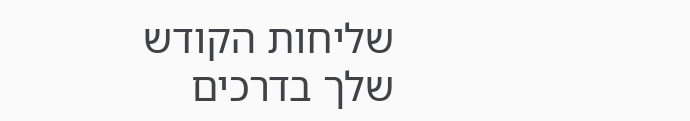שליחות הקודש שלך בדרכים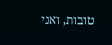טובות, ואני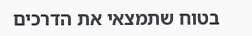בטוח שתמצאי את הדרכים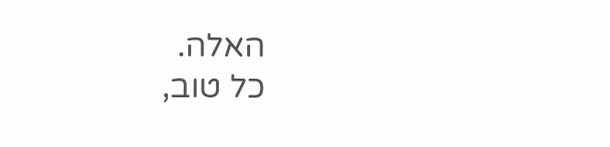האלה.
כל טוב,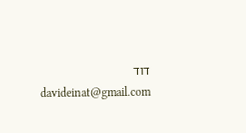דוד
davideinat@gmail.com